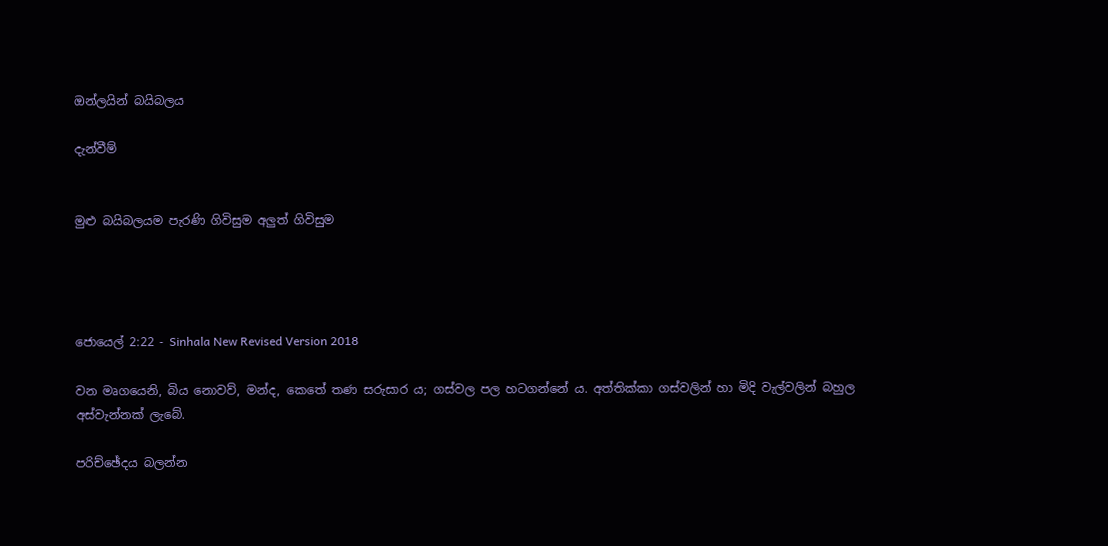ඔන්ලයින් බයිබලය

දැන්වීම්


මුළු බයිබලයම පැරණි ගිවිසුම අලුත් ගිවිසුම




ජොයෙල් 2:22 - Sinhala New Revised Version 2018

වන මෘගයෙනි, බිය නොවව්, මන්ද, කෙතේ තණ සරුසාර ය; ගස්වල පල හටගන්නේ ය. අත්තික්කා ගස්වලින් හා මිදි වැල්වලින් බහුල අස්වැන්නක් ලැබේ.

පරිච්ඡේදය බලන්න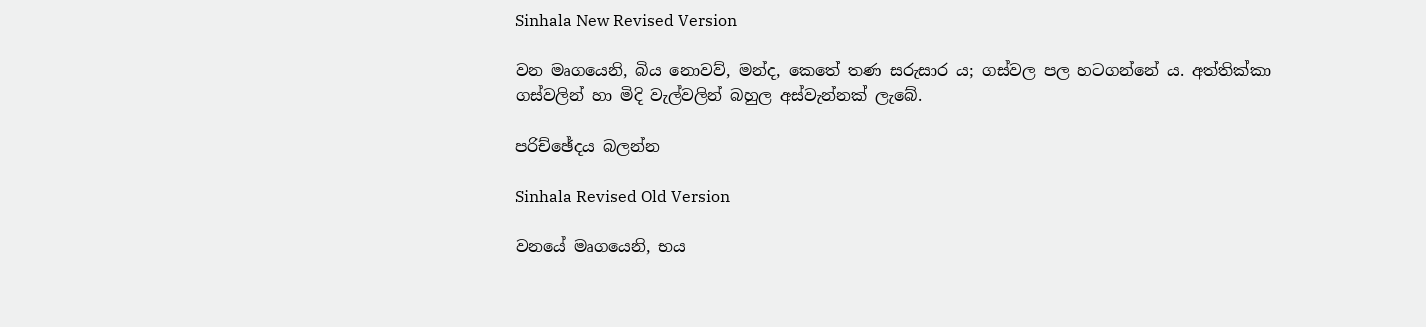Sinhala New Revised Version

වන මෘගයෙනි, බිය නොවව්, මන්ද, කෙතේ තණ සරුසාර ය; ගස්වල පල හටගන්නේ ය. අත්තික්කා ගස්වලින් හා මිදි වැල්වලින් බහුල අස්වැන්නක් ලැබේ.

පරිච්ඡේදය බලන්න

Sinhala Revised Old Version

වනයේ මෘගයෙනි, භය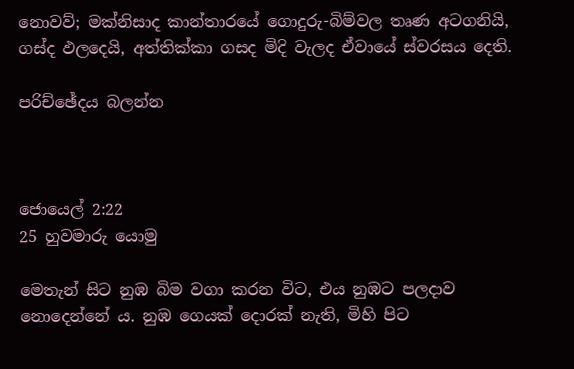නොවව්; මක්නිසාද කාන්තාරයේ ගොදුරු-බිම්වල තෘණ අටගනියි, ගස්ද ඵලදෙයි, අත්තික්කා ගසද මිදි වැලද ඒවායේ ස්වරසය දෙති.

පරිච්ඡේදය බලන්න



ජොයෙල් 2:22
25 හුවමාරු යොමු

මෙතැන් සිට නුඹ බිම වගා කරන විට, එය නුඹට පලදාව නොදෙන්නේ ය. නුඹ ගෙයක් දොරක් නැති, මිහි පිට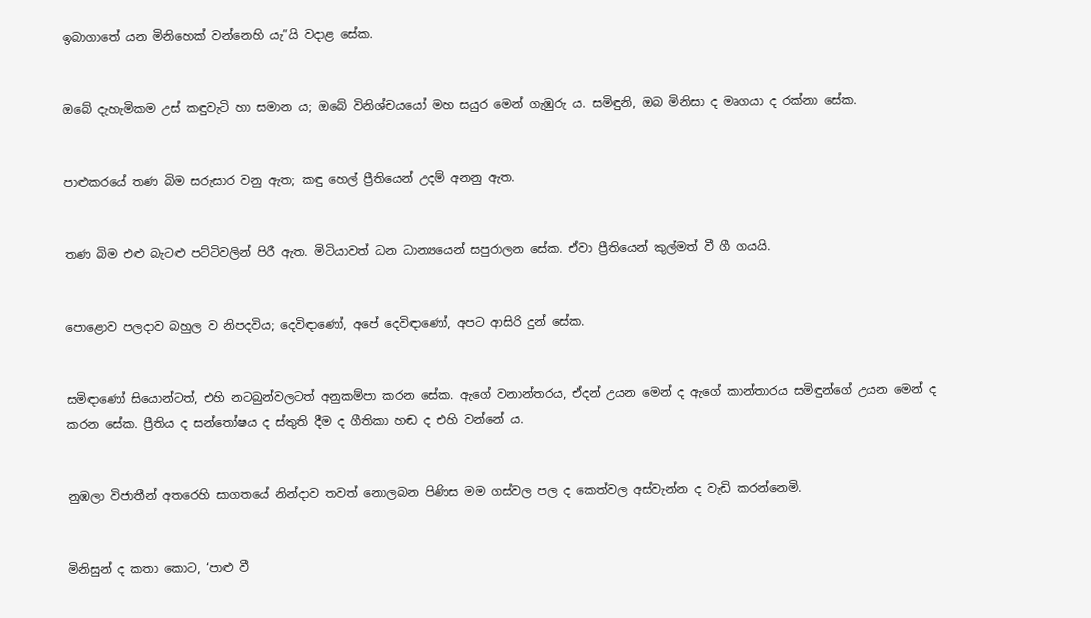ඉබාගාතේ යන මිනිහෙක් වන්නෙහි යැ”යි වදාළ සේක.


ඔබේ දැහැමිකම උස් කඳුවැටි හා සමාන ය; ඔබේ විනිශ්චයයෝ මහ සයුර මෙන් ගැඹුරු ය. සමිඳුනි, ඔබ මිනිසා ද මෘගයා ද රක්නා සේක.


පාළුකරයේ තණ බිම සරුසාර වනු ඇත; කඳු හෙල් ප්‍රීතියෙන් උදම් අනනු ඇත.


තණ බිම එළු බැටළු පට්ටිවලින් පිරී ඇත. මිටියාවත් ධන ධාන්‍යයෙන් සපුරාලන සේක. ඒවා ප්‍රීතියෙන් කුල්මත් වී ගී ගයයි.


පොළොව පලදාව බහුල ව නිපදවිය; දෙවිඳාණෝ, අපේ දෙවිඳාණෝ, අපට ආසිරි දුන් සේක.


සමිඳාණෝ සියොන්ටත්, එහි නටබුන්වලටත් අනුකම්පා කරන සේක. ඇගේ වනාන්තරය, ඒදන් උයන මෙන් ද ඇගේ කාන්තාරය සමිඳුන්ගේ උයන මෙන් ද කරන සේක. ප්‍රීතිය ද සන්තෝෂය ද ස්තුති දීම ද ගීතිකා හඬ ද එහි වන්නේ ය.


නුඹලා විජාතීන් අතරෙහි සාගතයේ නින්දාව තවත් නොලබන පිණිස මම ගස්වල පල ද කෙත්වල අස්වැන්න ද වැඩි කරන්නෙමි.


මිනිසුන් ද කතා කොට, ‘පාළු වී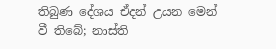තිබුණ දේශය ඒදන් උයන මෙන් වී තිබේ; නාස්ති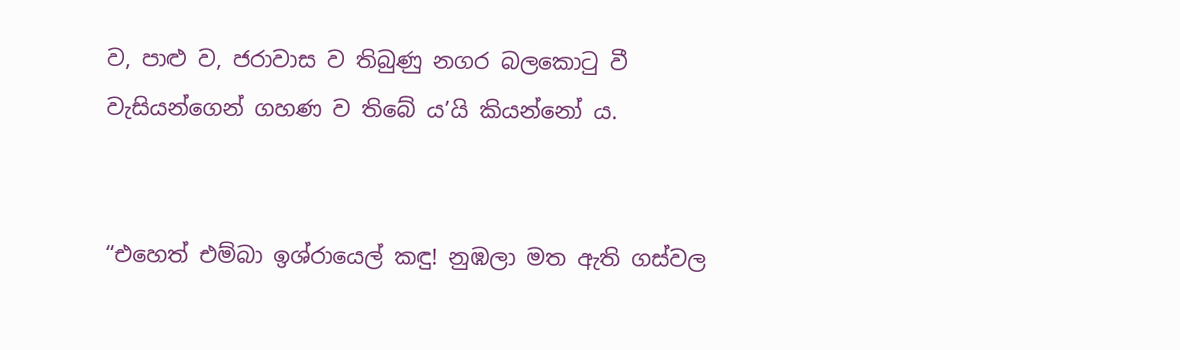ව, පාළු ව, ජරාවාස ව තිබුණු නගර බලකොටු වී වැසියන්ගෙන් ගහණ ව තිබේ ය’යි කියන්නෝ ය.


“එහෙත් එම්බා ඉශ්රායෙල් කඳු! නුඹලා මත ඇති ගස්වල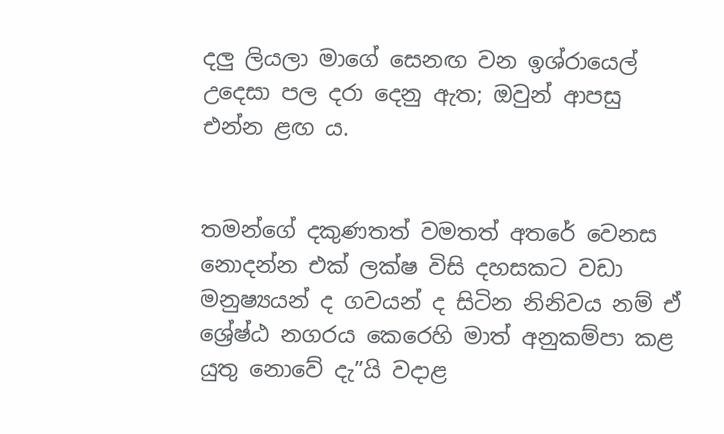දලු ලියලා මාගේ සෙනඟ වන ඉශ්රායෙල් උදෙසා පල දරා දෙනු ඇත; ඔවුන් ආපසු එන්න ළඟ ය.


තමන්ගේ දකුණතත් වමතත් අතරේ වෙනස නොදන්න එක් ලක්ෂ විසි දහසකට වඩා මනුෂ්‍යයන් ද ගවයන් ද සිටින නිනිවය නම් ඒ ශ්‍රේෂ්ඨ නගරය කෙරෙහි මාත් අනුකම්පා කළ යුතු නොවේ දැ”යි වදාළ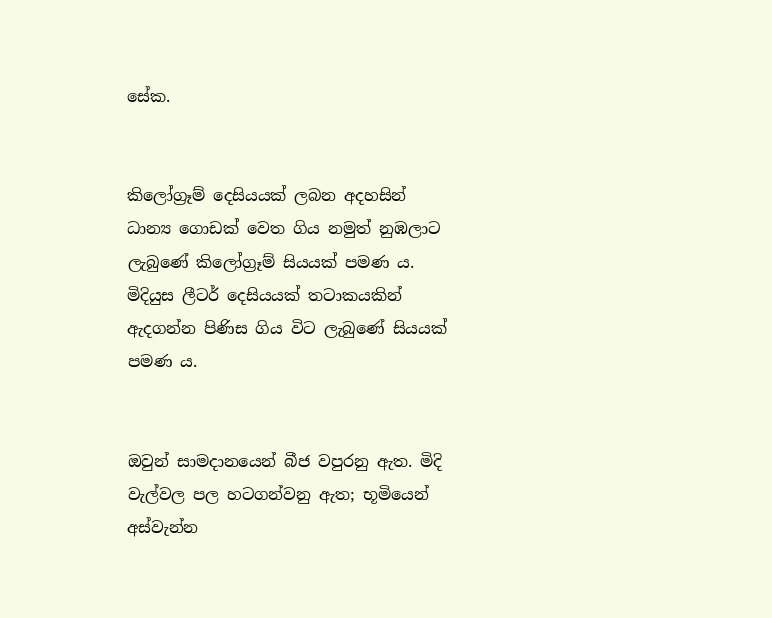සේක.


කිලෝග්‍රෑම් දෙසියයක් ලබන අදහසින් ධාන්‍ය ගොඩක් වෙත ගිය නමුත් නුඹලාට ලැබුණේ කිලෝග්‍රෑම් සියයක් පමණ ය. මිදියුස ලීටර් දෙසියයක් තටාකයකින් ඇදගන්න පිණිස ගිය විට ලැබුණේ සියයක් පමණ ය.


ඔවුන් සාමදානයෙන් බීජ වපුරනු ඇත. මිදි වැල්වල පල හටගන්වනු ඇත; භූමියෙන් අස්වැන්න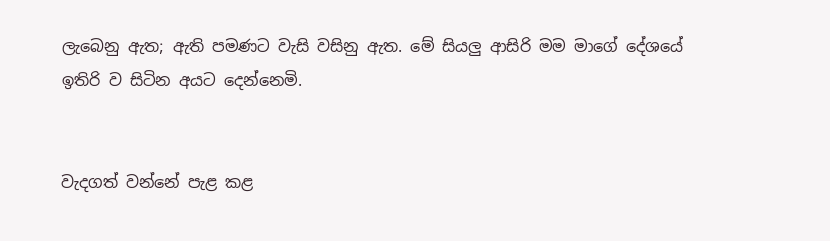ලැබෙනු ඇත; ඇති පමණට වැසි වසිනු ඇත. මේ සියලු ආසිරි මම මාගේ දේශයේ ඉතිරි ව සිටින අයට දෙන්නෙමි.


වැදගත් වන්නේ පැළ කළ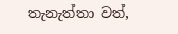තැනැත්තා වත්,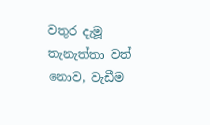වතුර දැමූ තැනැත්තා වත් නොව, වැඩීම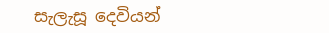සැලැසූ දෙවියන්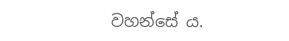වහන්සේ ය.